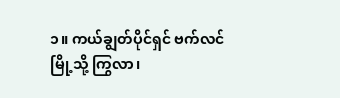၁။ ကယ်ချွတ်ပိုင်ရှင် ဗက်လင်မြို့သို့ ကြွလာ၊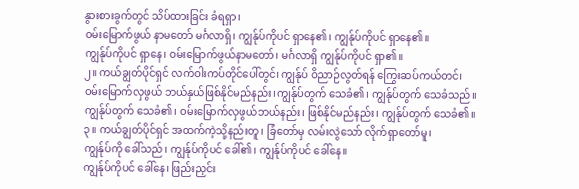နွားစားခွက်တွင် သိပ်ထားခြင်း ခံရရှာ၊
ဝမ်းမြောက်ဖွယ် နာမတော် မင်္ဂလာရှိ၊ ကျွန်ုပ်ကိုပင် ရှာနေ၏၊ ကျွန်ုပ်ကိုပင် ရှာနေ၏။
ကျွန်ုပ်ကိုပင် ရှာနေ၊ ဝမ်းမြောက်ဖွယ်နာမတော်၊ မင်္ဂလာရှိ ကျွန်ုပ်ကိုပင် ရှာ၏။
၂။ ကယ်ချွတ်ပိုင်ရှင် လက်ဝါးကပ်တိုင်ပေါ်တွင်၊ ကျွန်ုပ် ဝိညာဉ်လွတ်ရန် ကြွေးဆပ်ကယ်တင်၊
ဝမ်းမြောက်လှဖွယ် ဘယ်နှယ်ဖြစ်နိုင်မည်နည်း၊ကျွန်ုပ်တွက် သေခံ၏၊ ကျွန်ုပ်တွက် သေခံသည်။
ကျွန်ုပ်တွက် သေခံ၏၊ ဝမ်းမြောက်လှဖွယ်ဘယ်နည်း၊ ဖြစ်နိုင်မည်နည်း၊ ကျွန်ုပ်တွက် သေခံ၏။
၃။ ကယ်ချွတ်ပိုင်ရှင် အထက်ကဲ့သို့နည်းတူ၊ ခြံတော်မှ လမ်းလွဲသော် လိုက်ရှာတော်မူ၊
ကျွန်ုပ်ကို ခေါ်သည်၊ ကျွန်ုပ်ကိုပင် ခေါ်၏၊ ကျွန်ုပ်ကိုပင် ခေါ်နေ။
ကျွန်ုပ်ကိုပင် ခေါ်နေ၊ ဖြည်းညှင်း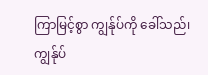ကြာမြင့်စွာ ကျွန်ုပ်ကို ခေါ်သည်၊ ကျွန်ုပ်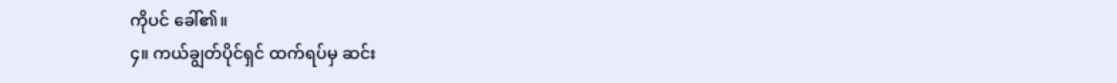ကိုပင် ခေါ်၏။
၄။ ကယ်ချွတ်ပိုင်ရှင် ထက်ရပ်မှ ဆင်း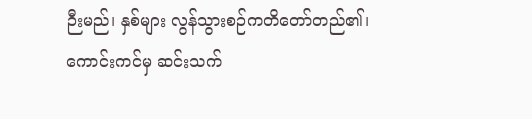ဉီးမည်၊ နှစ်များ လွန်သွားစဉ်ကတိတော်တည်၏၊
ကောင်းကင်မှ ဆင်းသက်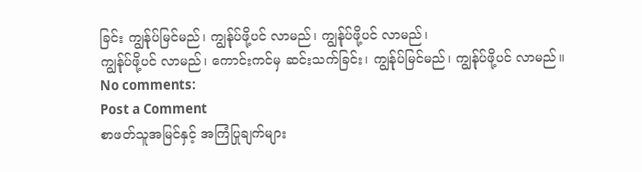ခြင်း ကျွန်ုပ်မြင်မည်၊ ကျွန်ုပ်ဖို့ပင် လာမည်၊ ကျွန်ုပ်ဖို့ပင် လာမည်၊
ကျွန်ုပ်ဖို့ပင် လာမည်၊ ကောင်းကင်မှ ဆင်းသက်ခြင်း၊ ကျွန်ုပ်မြင်မည်၊ ကျွန်ုပ်ဖို့ပင် လာမည်။
No comments:
Post a Comment
စာဖတ်သူအမြင်နှင့် အကြံပြုချက်များ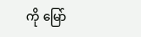ကို မြော်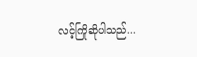လင့်ကြိုဆိုပါသည်...